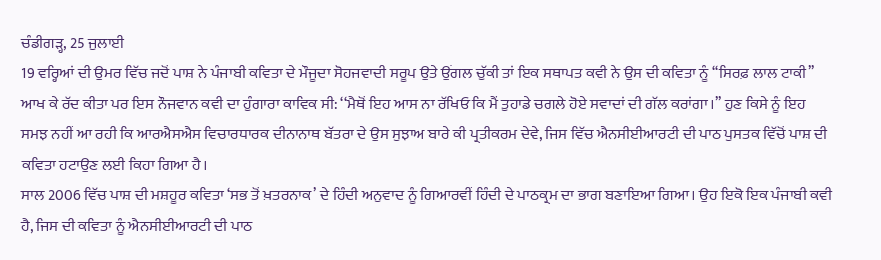ਚੰਡੀਗੜ੍ਹ, 25 ਜੁਲਾਈ
19 ਵਰ੍ਹਿਆਂ ਦੀ ਉਮਰ ਵਿੱਚ ਜਦੋਂ ਪਾਸ਼ ਨੇ ਪੰਜਾਬੀ ਕਵਿਤਾ ਦੇ ਮੌਜੂਦਾ ਸੋਹਜਵਾਦੀ ਸਰੂਪ ਉਤੇ ਉਂਗਲ ਚੁੱਕੀ ਤਾਂ ਇਕ ਸਥਾਪਤ ਕਵੀ ਨੇ ਉਸ ਦੀ ਕਵਿਤਾ ਨੂੰ ‘‘ਸਿਰਫ਼ ਲਾਲ ਟਾਕੀ’’ ਆਖ ਕੇ ਰੱਦ ਕੀਤਾ ਪਰ ਇਸ ਨੌਜਵਾਨ ਕਵੀ ਦਾ ਹੁੰਗਾਰਾ ਕਾਵਿਕ ਸੀ: ‘‘ਮੈਥੋਂ ਇਹ ਆਸ ਨਾ ਰੱਖਿਓ ਕਿ ਮੈਂ ਤੁਹਾਡੇ ਚਗਲੇ ਹੋਏ ਸਵਾਦਾਂ ਦੀ ਗੱਲ ਕਰਾਂਗਾ।’’ ਹੁਣ ਕਿਸੇ ਨੂੰ ਇਹ ਸਮਝ ਨਹੀਂ ਆ ਰਹੀ ਕਿ ਆਰਐਸਐਸ ਵਿਚਾਰਧਾਰਕ ਦੀਨਾਨਾਥ ਬੱਤਰਾ ਦੇ ਉਸ ਸੁਝਾਅ ਬਾਰੇ ਕੀ ਪ੍ਰਤੀਕਰਮ ਦੇਵੇ, ਜਿਸ ਵਿੱਚ ਐਨਸੀਈਆਰਟੀ ਦੀ ਪਾਠ ਪੁਸਤਕ ਵਿੱਚੋਂ ਪਾਸ਼ ਦੀ ਕਵਿਤਾ ਹਟਾਉਣ ਲਈ ਕਿਹਾ ਗਿਆ ਹੈ।
ਸਾਲ 2006 ਵਿੱਚ ਪਾਸ਼ ਦੀ ਮਸ਼ਹੂਰ ਕਵਿਤਾ ‘ਸਭ ਤੋਂ ਖ਼ਤਰਨਾਕ’ ਦੇ ਹਿੰਦੀ ਅਨੁਵਾਦ ਨੂੰ ਗਿਆਰਵੀਂ ਹਿੰਦੀ ਦੇ ਪਾਠਕ੍ਰਮ ਦਾ ਭਾਗ ਬਣਾਇਆ ਗਿਆ। ਉਹ ਇਕੋ ਇਕ ਪੰਜਾਬੀ ਕਵੀ ਹੈ, ਜਿਸ ਦੀ ਕਵਿਤਾ ਨੂੰ ਐਨਸੀਈਆਰਟੀ ਦੀ ਪਾਠ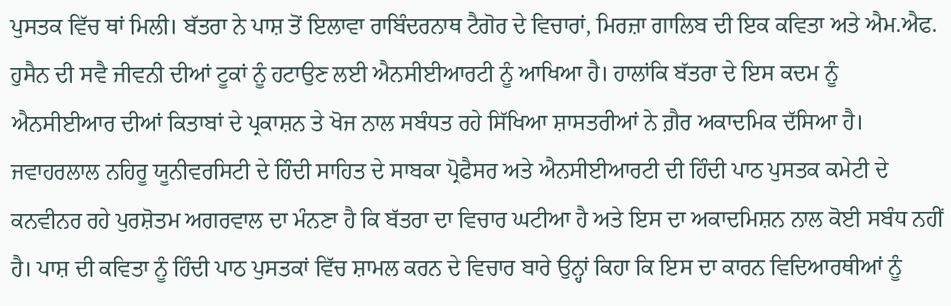ਪੁਸਤਕ ਵਿੱਚ ਥਾਂ ਮਿਲੀ। ਬੱਤਰਾ ਨੇ ਪਾਸ਼ ਤੋਂ ਇਲਾਵਾ ਰਾਬਿੰਦਰਨਾਥ ਟੈਗੋਰ ਦੇ ਵਿਚਾਰਾਂ, ਮਿਰਜ਼ਾ ਗਾਲਿਬ ਦੀ ਇਕ ਕਵਿਤਾ ਅਤੇ ਐਮ.ਐਫ. ਹੁਸੈਨ ਦੀ ਸਵੈ ਜੀਵਨੀ ਦੀਆਂ ਟੂਕਾਂ ਨੂੰ ਹਟਾਉਣ ਲਈ ਐਨਸੀਈਆਰਟੀ ਨੂੰ ਆਖਿਆ ਹੈ। ਹਾਲਾਂਕਿ ਬੱਤਰਾ ਦੇ ਇਸ ਕਦਮ ਨੂੰ ਐਨਸੀਈਆਰ ਦੀਆਂ ਕਿਤਾਬਾਂ ਦੇ ਪ੍ਰਕਾਸ਼ਨ ਤੇ ਖੋਜ ਨਾਲ ਸਬੰਧਤ ਰਹੇ ਸਿੱਖਿਆ ਸ਼ਾਸਤਰੀਆਂ ਨੇ ਗ਼ੈਰ ਅਕਾਦਮਿਕ ਦੱਸਿਆ ਹੈ।
ਜਵਾਹਰਲਾਲ ਨਹਿਰੂ ਯੂਨੀਵਰਸਿਟੀ ਦੇ ਹਿੰਦੀ ਸਾਹਿਤ ਦੇ ਸਾਬਕਾ ਪ੍ਰੋਫੈਸਰ ਅਤੇ ਐਨਸੀਈਆਰਟੀ ਦੀ ਹਿੰਦੀ ਪਾਠ ਪੁਸਤਕ ਕਮੇਟੀ ਦੇ ਕਨਵੀਨਰ ਰਹੇ ਪੁਰਸ਼ੋਤਮ ਅਗਰਵਾਲ ਦਾ ਮੰਨਣਾ ਹੈ ਕਿ ਬੱਤਰਾ ਦਾ ਵਿਚਾਰ ਘਟੀਆ ਹੈ ਅਤੇ ਇਸ ਦਾ ਅਕਾਦਮਿਸ਼ਨ ਨਾਲ ਕੋਈ ਸਬੰਧ ਨਹੀਂ ਹੈ। ਪਾਸ਼ ਦੀ ਕਵਿਤਾ ਨੂੰ ਹਿੰਦੀ ਪਾਠ ਪੁਸਤਕਾਂ ਵਿੱਚ ਸ਼ਾਮਲ ਕਰਨ ਦੇ ਵਿਚਾਰ ਬਾਰੇ ਉਨ੍ਹਾਂ ਕਿਹਾ ਕਿ ਇਸ ਦਾ ਕਾਰਨ ਵਿਦਿਆਰਥੀਆਂ ਨੂੰ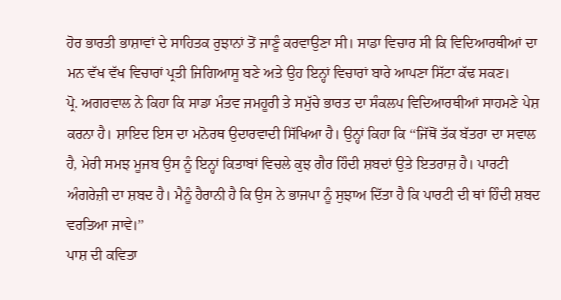ਹੋਰ ਭਾਰਤੀ ਭਾਸ਼ਾਵਾਂ ਦੇ ਸਾਹਿਤਕ ਰੁਝਾਨਾਂ ਤੋਂ ਜਾਣੂੰ ਕਰਵਾਉਣਾ ਸੀ। ਸਾਡਾ ਵਿਚਾਰ ਸੀ ਕਿ ਵਿਦਿਆਰਥੀਆਂ ਦਾ ਮਨ ਵੱਖ ਵੱਖ ਵਿਚਾਰਾਂ ਪ੍ਰਤੀ ਜਿਗਿਆਸੂ ਬਣੇ ਅਤੇ ਉਹ ਇਨ੍ਹਾਂ ਵਿਚਾਰਾਂ ਬਾਰੇ ਆਪਣਾ ਸਿੱਟਾ ਕੱਢ ਸਕਣ।
ਪ੍ਰੋ. ਅਗਰਵਾਲ ਨੇ ਕਿਹਾ ਕਿ ਸਾਡਾ ਮੰਤਵ ਜਮਹੂਰੀ ਤੇ ਸਮੁੱਚੇ ਭਾਰਤ ਦਾ ਸੰਕਲਪ ਵਿਦਿਆਰਥੀਆਂ ਸਾਹਮਣੇ ਪੇਸ਼ ਕਰਨਾ ਹੈ। ਸ਼ਾਇਦ ਇਸ ਦਾ ਮਨੋਰਥ ਉਦਾਰਵਾਦੀ ਸਿੱਖਿਆ ਹੈ। ਉਨ੍ਹਾਂ ਕਿਹਾ ਕਿ ‘‘ਜਿੱਥੋਂ ਤੱਕ ਬੱਤਰਾ ਦਾ ਸਵਾਲ ਹੈ, ਮੇਰੀ ਸਮਝ ਮੂਜਬ ਉਸ ਨੂੰ ਇਨ੍ਹਾਂ ਕਿਤਾਬਾਂ ਵਿਚਲੇ ਕੁਝ ਗੈਰ ਹਿੰਦੀ ਸ਼ਬਦਾਂ ਉਤੇ ਇਤਰਾਜ਼ ਹੈ। ਪਾਰਟੀ ਅੰਗਰੇਜ਼ੀ ਦਾ ਸ਼ਬਦ ਹੈ। ਮੈਨੂੰ ਹੈਰਾਨੀ ਹੈ ਕਿ ਉਸ ਨੇ ਭਾਜਪਾ ਨੂੰ ਸੁਝਾਅ ਦਿੱਤਾ ਹੈ ਕਿ ਪਾਰਟੀ ਦੀ ਥਾਂ ਹਿੰਦੀ ਸ਼ਬਦ ਵਰਤਿਆ ਜਾਵੇ।’’
ਪਾਸ਼ ਦੀ ਕਵਿਤਾ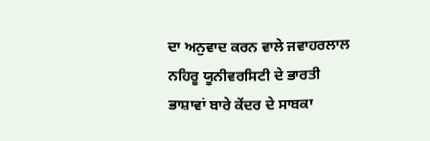ਦਾ ਅਨੁਵਾਦ ਕਰਨ ਵਾਲੇ ਜਵਾਹਰਲਾਲ ਨਹਿਰੂ ਯੂਨੀਵਰਸਿਟੀ ਦੇ ਭਾਰਤੀ ਭਾਸ਼ਾਵਾਂ ਬਾਰੇ ਕੇਂਦਰ ਦੇ ਸਾਬਕਾ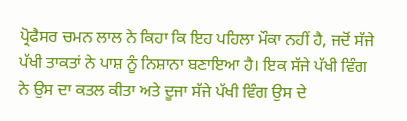ਪ੍ਰੋਫੈਸਰ ਚਮਨ ਲਾਲ ਨੇ ਕਿਹਾ ਕਿ ਇਹ ਪਹਿਲਾ ਮੌਕਾ ਨਹੀਂ ਹੈ, ਜਦੋਂ ਸੱਜੇ ਪੱਖੀ ਤਾਕਤਾਂ ਨੇ ਪਾਸ਼ ਨੂੰ ਨਿਸ਼ਾਨਾ ਬਣਾਇਆ ਹੈ। ਇਕ ਸੱਜੇ ਪੱਖੀ ਵਿੰਗ ਨੇ ਉਸ ਦਾ ਕਤਲ ਕੀਤਾ ਅਤੇ ਦੂਜਾ ਸੱਜੇ ਪੱਖੀ ਵਿੰਗ ਉਸ ਦੇ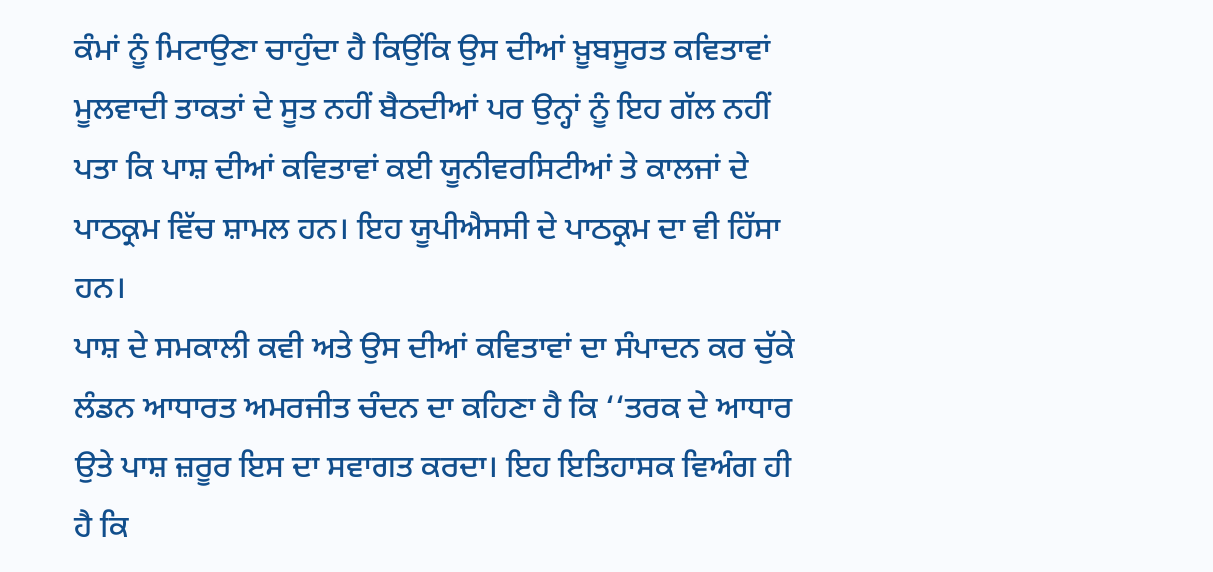ਕੰਮਾਂ ਨੂੰ ਮਿਟਾਉਣਾ ਚਾਹੁੰਦਾ ਹੈ ਕਿਉਂਕਿ ਉਸ ਦੀਆਂ ਖ਼ੂਬਸੂਰਤ ਕਵਿਤਾਵਾਂ ਮੂਲਵਾਦੀ ਤਾਕਤਾਂ ਦੇ ਸੂਤ ਨਹੀਂ ਬੈਠਦੀਆਂ ਪਰ ਉਨ੍ਹਾਂ ਨੂੰ ਇਹ ਗੱਲ ਨਹੀਂ ਪਤਾ ਕਿ ਪਾਸ਼ ਦੀਆਂ ਕਵਿਤਾਵਾਂ ਕਈ ਯੂਨੀਵਰਸਿਟੀਆਂ ਤੇ ਕਾਲਜਾਂ ਦੇ ਪਾਠਕ੍ਰਮ ਵਿੱਚ ਸ਼ਾਮਲ ਹਨ। ਇਹ ਯੂਪੀਐਸਸੀ ਦੇ ਪਾਠਕ੍ਰਮ ਦਾ ਵੀ ਹਿੱਸਾ ਹਨ।
ਪਾਸ਼ ਦੇ ਸਮਕਾਲੀ ਕਵੀ ਅਤੇ ਉਸ ਦੀਆਂ ਕਵਿਤਾਵਾਂ ਦਾ ਸੰਪਾਦਨ ਕਰ ਚੁੱਕੇ ਲੰਡਨ ਆਧਾਰਤ ਅਮਰਜੀਤ ਚੰਦਨ ਦਾ ਕਹਿਣਾ ਹੈ ਕਿ ‘‘ਤਰਕ ਦੇ ਆਧਾਰ ਉਤੇ ਪਾਸ਼ ਜ਼ਰੂਰ ਇਸ ਦਾ ਸਵਾਗਤ ਕਰਦਾ। ਇਹ ਇਤਿਹਾਸਕ ਵਿਅੰਗ ਹੀ ਹੈ ਕਿ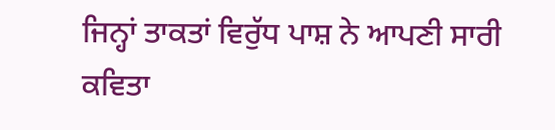ਜਿਨ੍ਹਾਂ ਤਾਕਤਾਂ ਵਿਰੁੱਧ ਪਾਸ਼ ਨੇ ਆਪਣੀ ਸਾਰੀ ਕਵਿਤਾ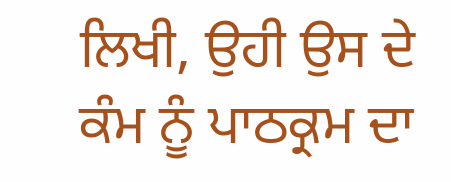ਲਿਖੀ, ਉਹੀ ਉਸ ਦੇ ਕੰਮ ਨੂੰ ਪਾਠਕ੍ਰਮ ਦਾ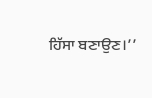ਹਿੱਸਾ ਬਣਾਉਣ।’’